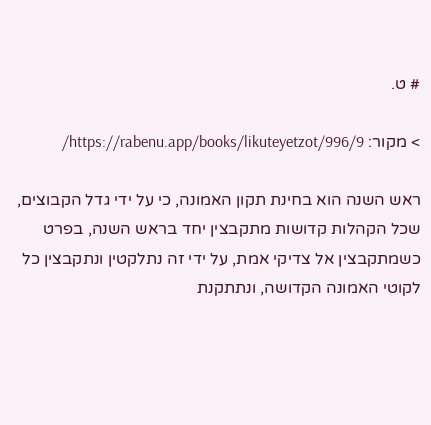# ט.

> מקור: https://rabenu.app/books/likuteyetzot/996/9/

ראש השנה הוא בחינת תקון האמונה, כי על ידי גדל הקבוצים, שכל הקהלות קדושות מתקבצין יחד בראש השנה, בפרט כשמתקבצין אל צדיקי אמת, על ידי זה נתלקטין ונתקבצין כל לקוטי האמונה הקדושה, ונתתקנת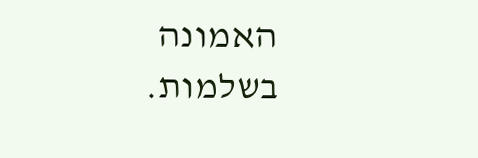האמונה בשלמות.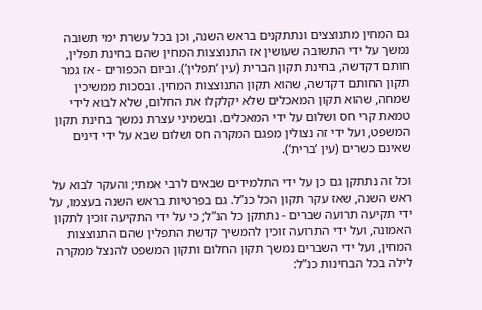גם המחין מתנוצצים ונתתקנים בראש השנה, וכן בכל עשרת ימי תשובה נמשך על ידי התשובה שעושין אז התנוצצות המחין שהם בחינת תפלין, חותם דקדשה, בחינת תקון הברית (עין ‘תפלין’). וביום הכפורים - אז גמר תקון החותם דקדשה, שהוא תקון התנוצצות המחין. ובסכות ממשיכין שמחה, שהוא תקון המאכלים שלא יקלקלו את החלום, שלא לבוא לידי טמאת קרי חס ושלום על ידי המאכלים. ובשמיני עצרת נמשך בחינת תקון המשפט, ועל ידי זה נצולין מפגם המקרה חס ושלום שבא על ידי דינים שאינם כשרים (עין ‘ברית’).

וכל זה נתתקן גם כן על ידי התלמידים שבאים לרבי אמתי; והעקר לבוא על ראש השנה, שאז עקר תקון הכל כנ”ל. גם בפרטיות בראש השנה בעצמו, על ידי תקיעה תרועה שברים - נתתקן כל הנ”ל; כי על ידי התקיעה זוכין לתקון האמונה, ועל ידי התרועה זוכין להמשיך קדשת התפלין שהם התנוצצות המחין, ועל ידי השברים נמשך תקון החלום ותקון המשפט להנצל ממקרה לילה בכל הבחינות כנ”ל: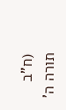(ח”ב תורה ה’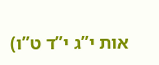אות י”ג י”ד ט”ו)